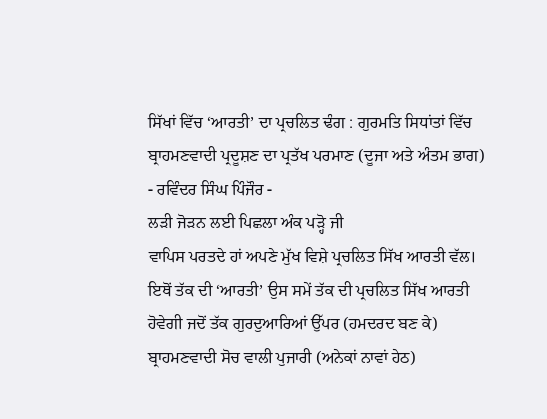ਸਿੱਖਾਂ ਵਿੱਚ ‘ਆਰਤੀ’ ਦਾ ਪ੍ਰਚਲਿਤ ਢੰਗ : ਗੁਰਮਤਿ ਸਿਧਾਂਤਾਂ ਵਿੱਚ ਬ੍ਰਾਹਮਣਵਾਦੀ ਪ੍ਰਦੂਸ਼ਣ ਦਾ ਪ੍ਰਤੱਖ ਪਰਮਾਣ (ਦੂਜਾ ਅਤੇ ਅੰਤਮ ਭਾਗ)
- ਰਵਿੰਦਰ ਸਿੰਘ ਪਿੰਜੌਰ -
ਲੜੀ ਜੋੜਨ ਲਈ ਪਿਛਲਾ ਅੰਕ ਪੜ੍ਹੋ ਜੀ
ਵਾਪਿਸ ਪਰਤਦੇ ਹਾਂ ਅਪਣੇ ਮੁੱਖ ਵਿਸ਼ੇ ਪ੍ਰਚਲਿਤ ਸਿੱਖ ਆਰਤੀ ਵੱਲ। ਇਥੋਂ ਤੱਕ ਦੀ ‘ਆਰਤੀ’ ਉਸ ਸਮੇਂ ਤੱਕ ਦੀ ਪ੍ਰਚਲਿਤ ਸਿੱਖ ਆਰਤੀ ਹੋਵੇਗੀ ਜਦੋਂ ਤੱਕ ਗੁਰਦੁਆਰਿਆਂ ਉੱਪਰ (ਹਮਦਰਦ ਬਣ ਕੇ) ਬ੍ਰਾਹਮਣਵਾਦੀ ਸੋਚ ਵਾਲੀ ਪੁਜਾਰੀ (ਅਨੇਕਾਂ ਨਾਵਾਂ ਹੇਠ)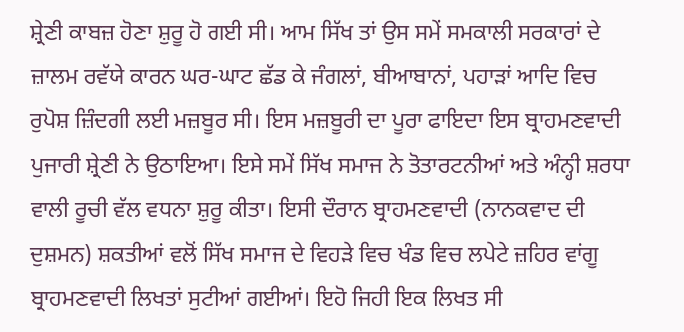ਸ਼੍ਰੇਣੀ ਕਾਬਜ਼ ਹੋਣਾ ਸ਼ੁਰੂ ਹੋ ਗਈ ਸੀ। ਆਮ ਸਿੱਖ ਤਾਂ ਉਸ ਸਮੇਂ ਸਮਕਾਲੀ ਸਰਕਾਰਾਂ ਦੇ ਜ਼ਾਲਮ ਰਵੱਯੇ ਕਾਰਨ ਘਰ-ਘਾਟ ਛੱਡ ਕੇ ਜੰਗਲਾਂ, ਬੀਆਬਾਨਾਂ, ਪਹਾੜਾਂ ਆਦਿ ਵਿਚ ਰੁਪੋਸ਼ ਜ਼ਿੰਦਗੀ ਲਈ ਮਜ਼ਬੂਰ ਸੀ। ਇਸ ਮਜ਼ਬੂਰੀ ਦਾ ਪੂਰਾ ਫਾਇਦਾ ਇਸ ਬ੍ਰਾਹਮਣਵਾਦੀ ਪੁਜਾਰੀ ਸ਼੍ਰੇਣੀ ਨੇ ਉਠਾਇਆ। ਇਸੇ ਸਮੇਂ ਸਿੱਖ ਸਮਾਜ ਨੇ ਤੋਤਾਰਟਨੀਆਂ ਅਤੇ ਅੰਨ੍ਹੀ ਸ਼ਰਧਾ ਵਾਲੀ ਰੂਚੀ ਵੱਲ ਵਧਨਾ ਸ਼ੁਰੂ ਕੀਤਾ। ਇਸੀ ਦੌਰਾਨ ਬ੍ਰਾਹਮਣਵਾਦੀ (ਨਾਨਕਵਾਦ ਦੀ ਦੁਸ਼ਮਨ) ਸ਼ਕਤੀਆਂ ਵਲੋਂ ਸਿੱਖ ਸਮਾਜ ਦੇ ਵਿਹੜੇ ਵਿਚ ਖੰਡ ਵਿਚ ਲਪੇਟੇ ਜ਼ਹਿਰ ਵਾਂਗੂ ਬ੍ਰਾਹਮਣਵਾਦੀ ਲਿਖਤਾਂ ਸੁਟੀਆਂ ਗਈਆਂ। ਇਹੋ ਜਿਹੀ ਇਕ ਲਿਖਤ ਸੀ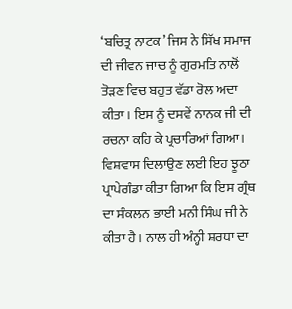‘ਬਚਿਤ੍ਰ ਨਾਟਕ’ ਜਿਸ ਨੇ ਸਿੱਖ ਸਮਾਜ ਦੀ ਜੀਵਨ ਜਾਚ ਨੂੰ ਗੁਰਮਤਿ ਨਾਲੋਂ ਤੋੜਣ ਵਿਚ ਬਹੁਤ ਵੱਡਾ ਰੋਲ ਅਦਾ ਕੀਤਾ। ਇਸ ਨੂੰ ਦਸਵੇਂ ਨਾਨਕ ਜੀ ਦੀ ਰਚਨਾ ਕਹਿ ਕੇ ਪ੍ਰਚਾਰਿਆਂ ਗਿਆ। ਵਿਸ਼ਵਾਸ ਦਿਲਾਉਣ ਲਈ ਇਹ ਝੂਠਾ ਪ੍ਰਾਪੇਗੰਡਾ ਕੀਤਾ ਗਿਆ ਕਿ ਇਸ ਗ੍ਰੰਥ ਦਾ ਸੰਕਲਨ ਭਾਈ ਮਨੀ ਸਿੰਘ ਜੀ ਨੇ ਕੀਤਾ ਹੈ। ਨਾਲ ਹੀ ਅੰਨ੍ਹੀ ਸ਼ਰਧਾ ਦਾ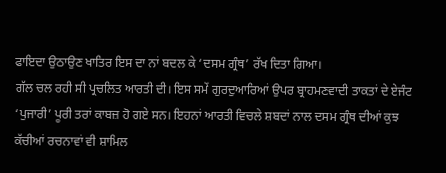ਫਾਇਦਾ ਉਠਾਉਣ ਖਾਤਿਰ ਇਸ ਦਾ ਨਾਂ ਬਦਲ ਕੇ ‘ਦਸਮ ਗ੍ਰੰਥ’ ਰੱਖ ਦਿਤਾ ਗਿਆ।
ਗੱਲ ਚਲ ਰਹੀ ਸੀ ਪ੍ਰਚਲਿਤ ਆਰਤੀ ਦੀ। ਇਸ ਸਮੇਂ ਗੁਰਦੁਆਰਿਆਂ ਉਪਰ ਬ੍ਰਾਹਮਣਵਾਦੀ ਤਾਕਤਾਂ ਦੇ ਏਜੰਟ ‘ਪੁਜਾਰੀ’ ਪੂਰੀ ਤਰਾਂ ਕਾਬਜ਼ ਹੋ ਗਏ ਸਨ। ਇਹਨਾਂ ਆਰਤੀ ਵਿਚਲੇ ਸ਼ਬਦਾਂ ਨਾਲ ਦਸਮ ਗ੍ਰੰਥ ਦੀਆਂ ਕੁਝ ਕੱਚੀਆਂ ਰਚਨਾਵਾਂ ਵੀ ਸ਼ਾਮਿਲ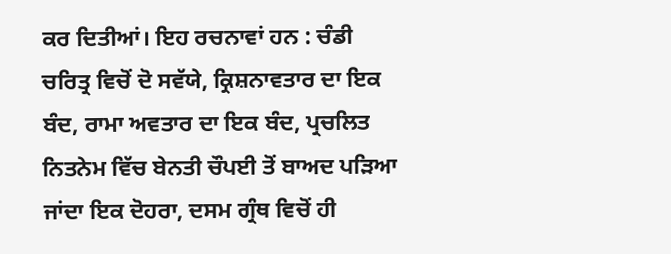ਕਰ ਦਿਤੀਆਂ। ਇਹ ਰਚਨਾਵਾਂ ਹਨ : ਚੰਡੀ ਚਰਿਤ੍ਰ ਵਿਚੋਂ ਦੋ ਸਵੱਯੇ, ਕ੍ਰਿਸ਼ਨਾਵਤਾਰ ਦਾ ਇਕ ਬੰਦ, ਰਾਮਾ ਅਵਤਾਰ ਦਾ ਇਕ ਬੰਦ, ਪ੍ਰਚਲਿਤ
ਨਿਤਨੇਮ ਵਿੱਚ ਬੇਨਤੀ ਚੌਪਈ ਤੋਂ ਬਾਅਦ ਪੜਿਆ ਜਾਂਦਾ ਇਕ ਦੋਹਰਾ, ਦਸਮ ਗ੍ਰੰਥ ਵਿਚੋਂ ਹੀ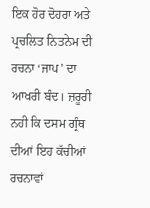ਇਕ ਹੋਰ ਦੋਹਰਾ ਅਤੇ ਪ੍ਰਚਲਿਤ ਨਿਤਨੇਮ ਦੀ ਰਚਨਾ ‘ਜਾਪ’ ਦਾ ਆਖਰੀ ਬੰਦ। ਜ਼ਰੂਰੀ ਨਹੀ ਕਿ ਦਸਮ ਗ੍ਰੰਥ ਦੀਆਂ ਇਹ ਕੱਚੀਆਂ ਰਚਨਾਵਾਂ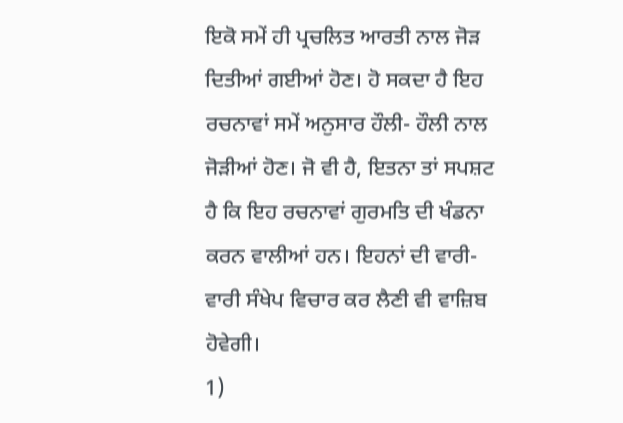ਇਕੋ ਸਮੇਂ ਹੀ ਪ੍ਰਚਲਿਤ ਆਰਤੀ ਨਾਲ ਜੋੜ ਦਿਤੀਆਂ ਗਈਆਂ ਹੋਣ। ਹੋ ਸਕਦਾ ਹੈ ਇਹ ਰਚਨਾਵਾਂ ਸਮੇਂ ਅਨੁਸਾਰ ਹੌਲੀ- ਹੌਲੀ ਨਾਲ ਜੋੜੀਆਂ ਹੋਣ। ਜੋ ਵੀ ਹੈ, ਇਤਨਾ ਤਾਂ ਸਪਸ਼ਟ ਹੈ ਕਿ ਇਹ ਰਚਨਾਵਾਂ ਗੁਰਮਤਿ ਦੀ ਖੰਡਨਾ ਕਰਨ ਵਾਲੀਆਂ ਹਨ। ਇਹਨਾਂ ਦੀ ਵਾਰੀ-ਵਾਰੀ ਸੰਖੇਪ ਵਿਚਾਰ ਕਰ ਲੈਣੀ ਵੀ ਵਾਜ਼ਿਬ ਹੋਵੇਗੀ।
1)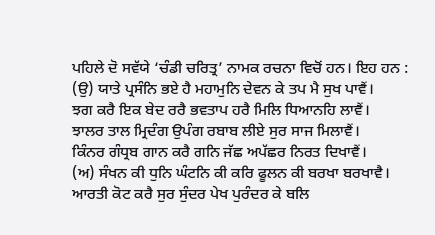ਪਹਿਲੇ ਦੋ ਸਵੱਯੇ ‘ਚੰਡੀ ਚਰਿਤ੍ਰ’ ਨਾਮਕ ਰਚਨਾ ਵਿਚੋਂ ਹਨ। ਇਹ ਹਨ :
(ਉ) ਯਾਤੇ ਪ੍ਰਸੰਨਿ ਭਏ ਹੈ ਮਹਾਮੁਨਿ ਦੇਵਨ ਕੇ ਤਪ ਮੈ ਸੁਖ ਪਾਵੈਂ।
ਝਗ ਕਰੈ ਇਕ ਬੇਦ ਰਰੈ ਭਵਤਾਪ ਹਰੈ ਮਿਲਿ ਧਿਆਨਹਿ ਲਾਵੈਂ।
ਝਾਲਰ ਤਾਲ ਮ੍ਰਿਦੰਗ ਉਪੰਗ ਰਬਾਬ ਲੀਏ ਸੁਰ ਸਾਜ ਮਿਲਾਵੈਂ।
ਕਿੰਨਰ ਗੰਧ੍ਰਬ ਗਾਨ ਕਰੈ ਗਨਿ ਜੱਛ ਅਪੱਛਰ ਨਿਰਤ ਦਿਖਾਵੈਂ।
(ਅ) ਸੰਖਨ ਕੀ ਧੁਨਿ ਘੰਟਨਿ ਕੀ ਕਰਿ ਫੂਲਨ ਕੀ ਬਰਖਾ ਬਰਖਾਵੈ।
ਆਰਤੀ ਕੋਟ ਕਰੈ ਸੁਰ ਸੁੰਦਰ ਪੇਖ ਪੁਰੰਦਰ ਕੇ ਬਲਿ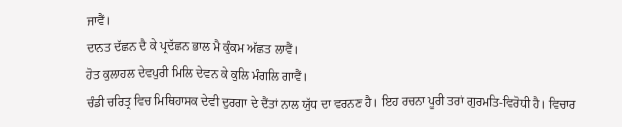ਜਾਵੈਂ।
ਦਾਨਤ ਦੱਛਨ ਦੈ ਕੇ ਪ੍ਰਦੱਛਨ ਭਾਲ ਮੈ ਕੁੰਕਮ ਅੱਛਤ ਲਾਵੈਂ।
ਹੋਤ ਕੁਲਾਹਲ ਦੇਵਪੁਰੀ ਮਿਲਿ ਦੇਵਨ ਕੇ ਕੁਲਿ ਮੰਗਲਿ ਗਾਵੈਂ।
ਚੰਡੀ ਚਰਿਤ੍ਰ ਵਿਚ ਮਿਥਿਹਾਸਕ ਦੇਵੀ ਦੁਰਗਾ ਦੇ ਦੈਂਤਾਂ ਨਾਲ ਯੁੱਧ ਦਾ ਵਰਨਣ ਹੈ। ਇਹ ਰਚਨਾ ਪੂਰੀ ਤਰਾਂ ਗੁਰਮਤਿ-ਵਿਰੋਧੀ ਹੈ। ਵਿਚਾਰ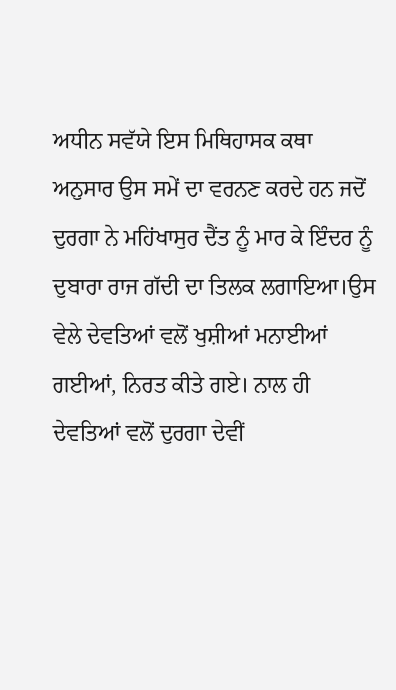ਅਧੀਨ ਸਵੱਯੇ ਇਸ ਮਿਥਿਹਾਸਕ ਕਥਾ ਅਨੁਸਾਰ ਉਸ ਸਮੇਂ ਦਾ ਵਰਨਣ ਕਰਦੇ ਹਨ ਜਦੋਂ ਦੁਰਗਾ ਨੇ ਮਹਿਂਖਾਸੁਰ ਦੈਂਤ ਨੂੰ ਮਾਰ ਕੇ ਇੰਦਰ ਨੂੰ ਦੁਬਾਰਾ ਰਾਜ ਗੱਦੀ ਦਾ ਤਿਲਕ ਲਗਾਇਆ।ਉਸ ਵੇਲੇ ਦੇਵਤਿਆਂ ਵਲੋਂ ਖੁਸ਼ੀਆਂ ਮਨਾਈਆਂ ਗਈਆਂ, ਨਿਰਤ ਕੀਤੇ ਗਏ। ਨਾਲ ਹੀ ਦੇਵਤਿਆਂ ਵਲੋਂ ਦੁਰਗਾ ਦੇਵੀਂ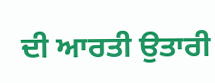ਦੀ ਆਰਤੀ ਉਤਾਰੀ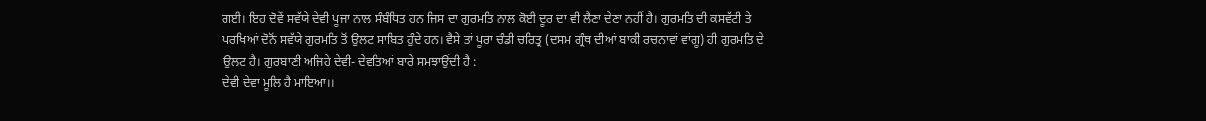ਗਈ। ਇਹ ਦੋਵੇਂ ਸਵੱਯੇ ਦੇਵੀ ਪੂਜਾ ਨਾਲ ਸੰਬੰਧਿਤ ਹਨ ਜਿਸ ਦਾ ਗੁਰਮਤਿ ਨਾਲ ਕੋਈ ਦੂਰ ਦਾ ਵੀ ਲੈਣਾ ਦੇਣਾ ਨਹੀਂ ਹੈ। ਗੁਰਮਤਿ ਦੀ ਕਸਵੱਟੀ ਤੇ ਪਰਖਿਆਂ ਦੋਨੋਂ ਸਵੱਯੇ ਗੁਰਮਤਿ ਤੋਂ ਉਲਟ ਸਾਬਿਤ ਹੁੰਦੇ ਹਨ। ਵੈਸੇ ਤਾਂ ਪੂਰਾ ਚੰਡੀ ਚਰਿਤ੍ਰ (ਦਸਮ ਗ੍ਰੰਥ ਦੀਆਂ ਬਾਕੀ ਰਚਨਾਵਾਂ ਵਾਂਗੂ) ਹੀ ਗੁਰਮਤਿ ਦੇ ਉਲਟ ਹੈ। ਗੁਰਬਾਣੀ ਅਜਿਹੇ ਦੇਵੀ- ਦੇਵਤਿਆਂ ਬਾਰੇ ਸਮਝਾਉਂਦੀ ਹੈ :
ਦੇਵੀ ਦੇਵਾ ਮੂਲਿ ਹੈ ਮਾਇਆ।।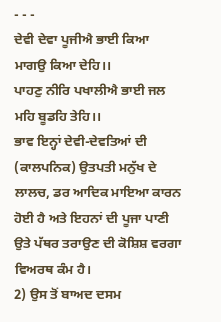- - -
ਦੇਵੀ ਦੇਵਾ ਪੂਜੀਐ ਭਾਈ ਕਿਆ ਮਾਗਉ ਕਿਆ ਦੇਹਿ।।
ਪਾਹਣੁ ਨੀਰਿ ਪਖਾਲੀਐ ਭਾਈ ਜਲ ਮਹਿ ਬੂਡਹਿ ਤੇਹਿ।।
ਭਾਵ ਇਨ੍ਹਾਂ ਦੇਵੀ-ਦੇਵਤਿਆਂ ਦੀ (ਕਾਲਪਨਿਕ) ਉਤਪਤੀ ਮਨੁੱਖ ਦੇ ਲਾਲਚ, ਡਰ ਆਦਿਕ ਮਾਇਆ ਕਾਰਨ ਹੋਈ ਹੈ ਅਤੇ ਇਹਨਾਂ ਦੀ ਪੂਜਾ ਪਾਣੀ ਉਤੇ ਪੱਥਰ ਤਰਾਉਣ ਦੀ ਕੋਸ਼ਿਸ਼ ਵਰਗਾ ਵਿਅਰਥ ਕੰਮ ਹੈ।
2) ਉਸ ਤੋਂ ਬਾਅਦ ਦਸਮ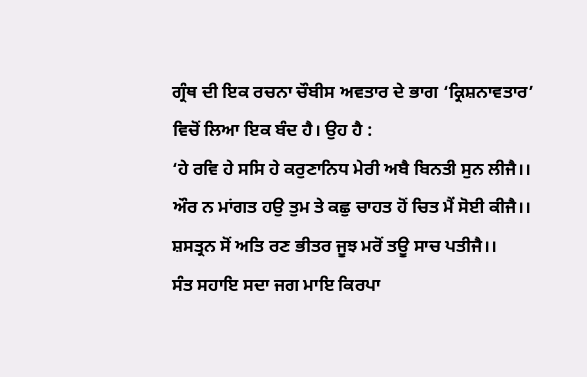ਗ੍ਰੰਥ ਦੀ ਇਕ ਰਚਨਾ ਚੌਬੀਸ ਅਵਤਾਰ ਦੇ ਭਾਗ ‘ਕ੍ਰਿਸ਼ਨਾਵਤਾਰ’ ਵਿਚੋਂ ਲਿਆ ਇਕ ਬੰਦ ਹੈ। ਉਹ ਹੈ :
‘ਹੇ ਰਵਿ ਹੇ ਸਸਿ ਹੇ ਕਰੁਣਾਨਿਧ ਮੇਰੀ ਅਬੈ ਬਿਨਤੀ ਸੁਨ ਲੀਜੈ।।
ਔਰ ਨ ਮਾਂਗਤ ਹਉ ਤੁਮ ਤੇ ਕਛੁ ਚਾਹਤ ਹੋਂ ਚਿਤ ਮੈਂ ਸੋਈ ਕੀਜੈ।।
ਸ਼ਸਤ੍ਰਨ ਸੋਂ ਅਤਿ ਰਣ ਭੀਤਰ ਜੂਝ ਮਰੋਂ ਤਊ ਸਾਚ ਪਤੀਜੈ।।
ਸੰਤ ਸਹਾਇ ਸਦਾ ਜਗ ਮਾਇ ਕਿਰਪਾ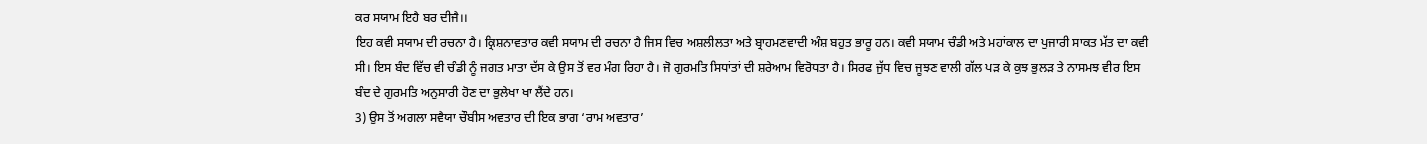ਕਰ ਸਯਾਮ ਇਹੈ ਬਰ ਦੀਜੈ।।
ਇਹ ਕਵੀ ਸਯਾਮ ਦੀ ਰਚਨਾ ਹੈ। ਕ੍ਰਿਸ਼ਨਾਵਤਾਰ ਕਵੀ ਸਯਾਮ ਦੀ ਰਚਨਾ ਹੈ ਜਿਸ ਵਿਚ ਅਸ਼ਲੀਲਤਾ ਅਤੇ ਬ੍ਰਾਹਮਣਵਾਦੀ ਅੰਸ਼ ਬਹੁਤ ਭਾਰੂ ਹਨ। ਕਵੀ ਸਯਾਮ ਚੰਡੀ ਅਤੇ ਮਹਾਂਕਾਲ ਦਾ ਪੁਜਾਰੀ ਸਾਕਤ ਮੱਤ ਦਾ ਕਵੀ ਸੀ। ਇਸ ਬੰਦ ਵਿੱਚ ਵੀ ਚੰਡੀ ਨੂੰ ਜਗਤ ਮਾਤਾ ਦੱਸ ਕੇ ਉਸ ਤੋਂ ਵਰ ਮੰਗ ਰਿਹਾ ਹੈ। ਜੋ ਗੁਰਮਤਿ ਸਿਧਾਂਤਾਂ ਦੀ ਸ਼ਰੇਆਮ ਵਿਰੋਧਤਾ ਹੈ। ਸਿਰਫ ਜੁੱਧ ਵਿਚ ਜੂਝਣ ਵਾਲੀ ਗੱਲ ਪੜ ਕੇ ਕੁਝ ਭੁਲੜ ਤੇ ਨਾਸਮਝ ਵੀਰ ਇਸ ਬੰਦ ਦੇ ਗੁਰਮਤਿ ਅਨੁਸਾਰੀ ਹੋਣ ਦਾ ਭੁਲੇਖਾ ਖਾ ਲੈਂਦੇ ਹਨ।
3) ਉਸ ਤੋਂ ਅਗਲਾ ਸਵੈਯਾ ਚੌਬੀਸ ਅਵਤਾਰ ਦੀ ਇਕ ਭਾਗ ‘ਰਾਮ ਅਵਤਾਰ’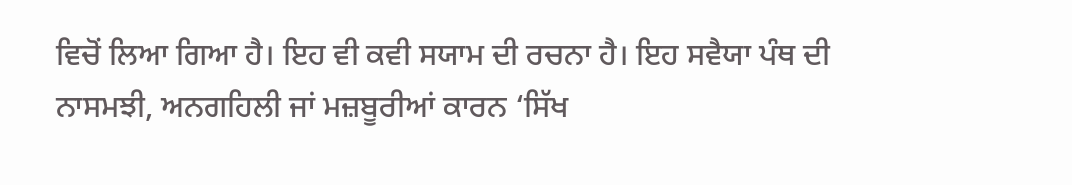ਵਿਚੋਂ ਲਿਆ ਗਿਆ ਹੈ। ਇਹ ਵੀ ਕਵੀ ਸਯਾਮ ਦੀ ਰਚਨਾ ਹੈ। ਇਹ ਸਵੈਯਾ ਪੰਥ ਦੀ ਨਾਸਮਝੀ, ਅਨਗਹਿਲੀ ਜਾਂ ਮਜ਼ਬੂਰੀਆਂ ਕਾਰਨ ‘ਸਿੱਖ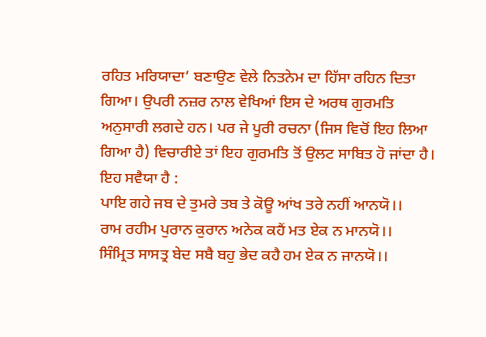ਰਹਿਤ ਮਰਿਯਾਦਾ’ ਬਣਾਉਣ ਵੇਲੇ ਨਿਤਨੇਮ ਦਾ ਹਿੱਸਾ ਰਹਿਨ ਦਿਤਾ ਗਿਆ। ਉਪਰੀ ਨਜ਼ਰ ਨਾਲ ਵੇਖਿਆਂ ਇਸ ਦੇ ਅਰਥ ਗੁਰਮਤਿ ਅਨੁਸਾਰੀ ਲਗਦੇ ਹਨ। ਪਰ ਜੇ ਪੂਰੀ ਰਚਨਾ (ਜਿਸ ਵਿਚੋਂ ਇਹ ਲਿਆ ਗਿਆ ਹੈ) ਵਿਚਾਰੀਏ ਤਾਂ ਇਹ ਗੁਰਮਤਿ ਤੋਂ ਉਲਟ ਸਾਬਿਤ ਹੋ ਜਾਂਦਾ ਹੈ। ਇਹ ਸਵੈਯਾ ਹੈ :
ਪਾਇ ਗਹੇ ਜਬ ਦੇ ਤੁਮਰੇ ਤਬ ਤੇ ਕੋਊ ਆਂਖ ਤਰੇ ਨਹੀਂ ਆਨਯੋ।।
ਰਾਮ ਰਹੀਮ ਪੁਰਾਨ ਕੁਰਾਨ ਅਨੇਕ ਕਹੈਂ ਮਤ ਏਕ ਨ ਮਾਨਯੋ।।
ਸਿੰਮ੍ਰਿਤ ਸਾਸਤ੍ਰ ਬੇਦ ਸਬੈ ਬਹੁ ਭੇਦ ਕਹੈ ਹਮ ਏਕ ਨ ਜਾਨਯੋ।।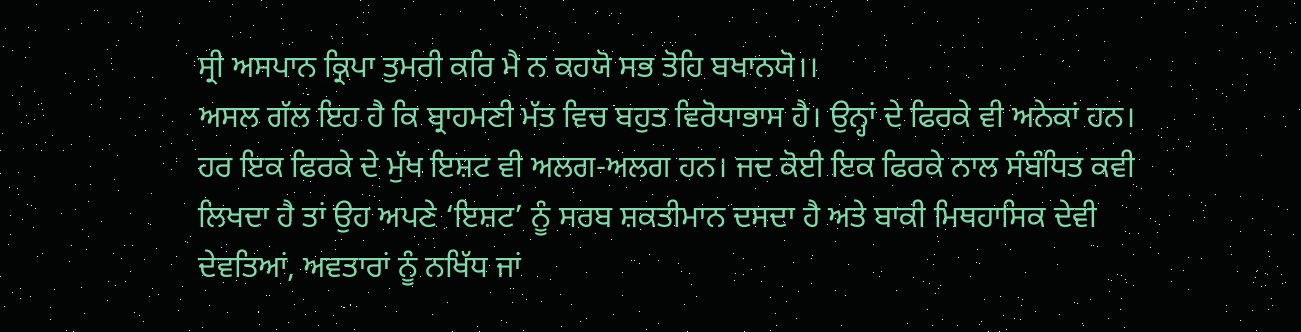ਸ੍ਰੀ ਅਸਪਾਨ ਕ੍ਰਿਪਾ ਤੁਮਰੀ ਕਰਿ ਮੈ ਨ ਕਹਯੋ ਸਭ ਤੋਹਿ ਬਖਾਨਯੋ।।
ਅਸਲ ਗੱਲ ਇਹ ਹੈ ਕਿ ਬ੍ਰਾਹਮਣੀ ਮੱਤ ਵਿਚ ਬਹੁਤ ਵਿਰੋਧਾਭਾਸ ਹੈ। ਉਨ੍ਹਾਂ ਦੇ ਫਿਰਕੇ ਵੀ ਅਨੇਕਾਂ ਹਨ। ਹਰ ਇਕ ਫਿਰਕੇ ਦੇ ਮੁੱਖ ਇਸ਼ਟ ਵੀ ਅਲਗ-ਅਲਗ ਹਨ। ਜਦ ਕੋਈ ਇਕ ਫਿਰਕੇ ਨਾਲ ਸੰਬੰਧਿਤ ਕਵੀ ਲਿਖਦਾ ਹੈ ਤਾਂ ਉਹ ਅਪਣੇ ‘ਇਸ਼ਟ’ ਨੂੰ ਸਰਬ ਸ਼ਕਤੀਮਾਨ ਦਸਦਾ ਹੈ ਅਤੇ ਬਾਕੀ ਮਿਥਹਾਸਿਕ ਦੇਵੀ ਦੇਵਤਿਆਂ, ਅਵਤਾਰਾਂ ਨੂੰ ਨਖਿੱਧ ਜਾਂ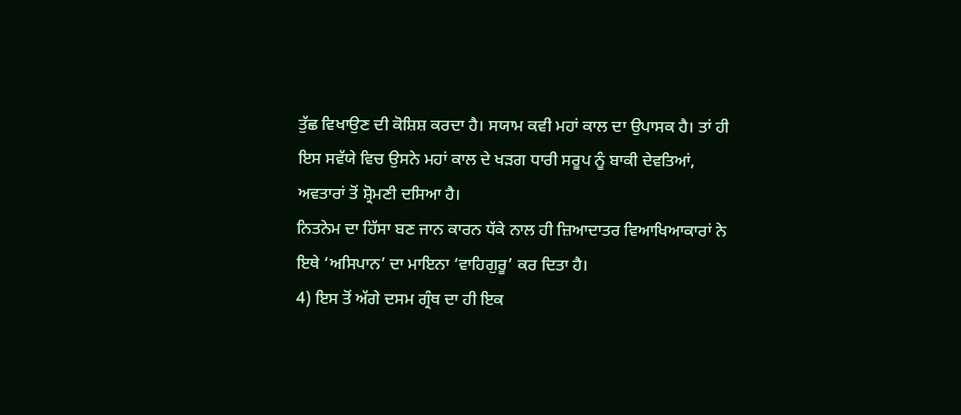ਤੁੱਛ ਵਿਖਾਉਣ ਦੀ ਕੋਸ਼ਿਸ਼ ਕਰਦਾ ਹੈ। ਸਯਾਮ ਕਵੀ ਮਹਾਂ ਕਾਲ ਦਾ ਉਪਾਸਕ ਹੈ। ਤਾਂ ਹੀ ਇਸ ਸਵੱਯੇ ਵਿਚ ਉਸਨੇ ਮਹਾਂ ਕਾਲ ਦੇ ਖੜਗ ਧਾਰੀ ਸਰੂਪ ਨੂੰ ਬਾਕੀ ਦੇਵਤਿਆਂ, ਅਵਤਾਰਾਂ ਤੋਂ ਸ਼੍ਰੋਮਣੀ ਦਸਿਆ ਹੈ।
ਨਿਤਨੇਮ ਦਾ ਹਿੱਸਾ ਬਣ ਜਾਨ ਕਾਰਨ ਧੱਕੇ ਨਾਲ ਹੀ ਜ਼ਿਆਦਾਤਰ ਵਿਆਖਿਆਕਾਰਾਂ ਨੇ ਇਥੇ ‘ਅਸਿਪਾਨ’ ਦਾ ਮਾਇਨਾ ‘ਵਾਹਿਗੁਰੂ’ ਕਰ ਦਿਤਾ ਹੈ।
4) ਇਸ ਤੋਂ ਅੱਗੇ ਦਸਮ ਗ੍ਰੰਥ ਦਾ ਹੀ ਇਕ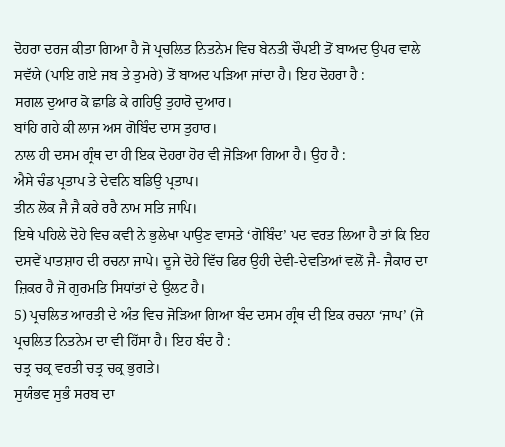ਦੋਹਰਾ ਦਰਜ ਕੀਤਾ ਗਿਆ ਹੈ ਜੋ ਪ੍ਰਚਲਿਤ ਨਿਤਨੇਮ ਵਿਚ ਬੇਨਤੀ ਚੌਪਈ ਤੋਂ ਬਾਅਦ ਉਪਰ ਵਾਲੇ ਸਵੱਯੇ (ਪਾਇ ਗਏ ਜਬ ਤੇ ਤੁਮਰੇ) ਤੋਂ ਬਾਅਦ ਪੜਿਆ ਜਾਂਦਾ ਹੈ। ਇਹ ਦੋਹਰਾ ਹੈ :
ਸਗਲ ਦੁਆਰ ਕੋ ਛਾਡਿ ਕੇ ਗਹਿਉ ਤੁਹਾਰੋ ਦੁਆਰ।
ਬਾਂਹਿ ਗਹੇ ਕੀ ਲਾਜ ਅਸ ਗੋਬਿੰਦ ਦਾਸ ਤੁਹਾਰ।
ਨਾਲ ਹੀ ਦਸਮ ਗ੍ਰੰਥ ਦਾ ਹੀ ਇਕ ਦੋਹਰਾ ਹੋਰ ਵੀ ਜੋੜਿਆ ਗਿਆ ਹੈ। ਉਹ ਹੈ :
ਐਸੇ ਚੰਡ ਪ੍ਰਤਾਪ ਤੇ ਦੇਵਨਿ ਬਡਿਉ ਪ੍ਰਤਾਪ।
ਤੀਨ ਲੋਕ ਜੈ ਜੈ ਕਰੇ ਰਰੈ ਨਾਮ ਸਤਿ ਜਾਪਿ।
ਇਥੇ ਪਹਿਲੇ ਦੋਹੇ ਵਿਚ ਕਵੀ ਨੇ ਭੁਲੇਖਾ ਪਾਉਣ ਵਾਸਤੇ ‘ਗੋਬਿੰਦ’ ਪਦ ਵਰਤ ਲਿਆ ਹੈ ਤਾਂ ਕਿ ਇਹ ਦਸਵੇਂ ਪਾਤਸ਼ਾਹ ਦੀ ਰਚਨਾ ਜਾਪੇ। ਦੂਜੇ ਦੋਹੇ ਵਿੱਚ ਫਿਰ ਉਹੀ ਦੇਵੀ-ਦੇਵਤਿਆਂ ਵਲੋਂ ਜੈ- ਜੈਕਾਰ ਦਾ ਜ਼ਿਕਰ ਹੈ ਜੋ ਗੁਰਮਤਿ ਸਿਧਾਂਤਾਂ ਦੇ ਉਲਟ ਹੈ।
5) ਪ੍ਰਚਲਿਤ ਆਰਤੀ ਦੇ ਅੰਤ ਵਿਚ ਜੋੜਿਆ ਗਿਆ ਬੰਦ ਦਸਮ ਗ੍ਰੰਥ ਦੀ ਇਕ ਰਚਨਾ ‘ਜਾਪ’ (ਜੋ ਪ੍ਰਚਲਿਤ ਨਿਤਨੇਮ ਦਾ ਵੀ ਹਿੱਸਾ ਹੈ। ਇਹ ਬੰਦ ਹੈ :
ਚਤ੍ਰ ਚਕ੍ਰ ਵਰਤੀ ਚਤ੍ਰ ਚਕ੍ਰ ਭੁਗਤੇ।
ਸੁਯੰਭਵ ਸੁਭੰ ਸਰਬ ਦਾ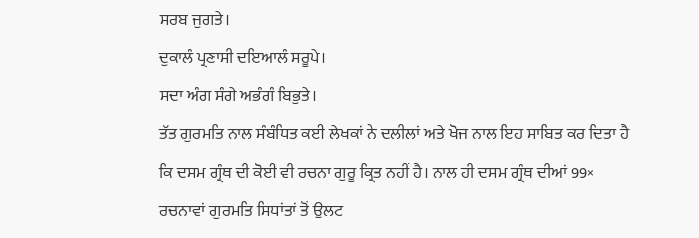ਸਰਬ ਜੁਗਤੇ।
ਦੁਕਾਲੰ ਪ੍ਰਣਾਸੀ ਦਇਆਲੰ ਸਰੂਪੇ।
ਸਦਾ ਅੰਗ ਸੰਗੇ ਅਭੰਗੰ ਬਿਭੁਤੇ।
ਤੱਤ ਗੁਰਮਤਿ ਨਾਲ ਸੰਬੰਧਿਤ ਕਈ ਲੇਖਕਾਂ ਨੇ ਦਲੀਲਾਂ ਅਤੇ ਖੋਜ ਨਾਲ ਇਹ ਸਾਬਿਤ ਕਰ ਦਿਤਾ ਹੈ ਕਿ ਦਸਮ ਗ੍ਰੰਥ ਦੀ ਕੋਈ ਵੀ ਰਚਨਾ ਗੁਰੂ ਕ੍ਰਿਤ ਨਹੀਂ ਹੈ। ਨਾਲ ਹੀ ਦਸਮ ਗ੍ਰੰਥ ਦੀਆਂ 99× ਰਚਨਾਵਾਂ ਗੁਰਮਤਿ ਸਿਧਾਂਤਾਂ ਤੋਂ ਉਲਟ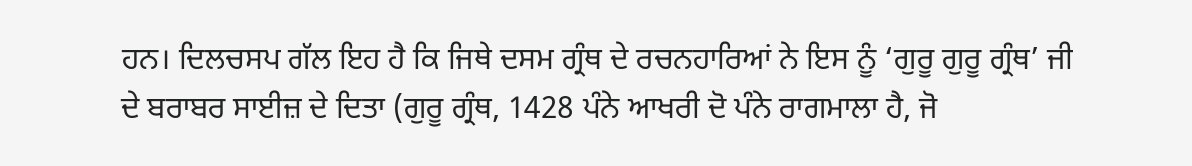ਹਨ। ਦਿਲਚਸਪ ਗੱਲ ਇਹ ਹੈ ਕਿ ਜਿਥੇ ਦਸਮ ਗ੍ਰੰਥ ਦੇ ਰਚਨਹਾਰਿਆਂ ਨੇ ਇਸ ਨੂੰ ‘ਗੁਰੂ ਗੁਰੂ ਗ੍ਰੰਥ’ ਜੀ ਦੇ ਬਰਾਬਰ ਸਾਈਜ਼ ਦੇ ਦਿਤਾ (ਗੁਰੂ ਗ੍ਰੰਥ, 1428 ਪੰਨੇ ਆਖਰੀ ਦੋ ਪੰਨੇ ਰਾਗਮਾਲਾ ਹੈ, ਜੋ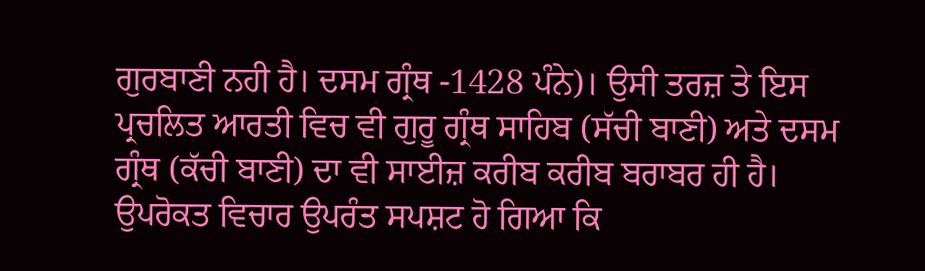ਗੁਰਬਾਣੀ ਨਹੀ ਹੈ। ਦਸਮ ਗ੍ਰੰਥ -1428 ਪੰਨੇ)। ਉਸੀ ਤਰਜ਼ ਤੇ ਇਸ ਪ੍ਰਚਲਿਤ ਆਰਤੀ ਵਿਚ ਵੀ ਗੁਰੂ ਗ੍ਰੰਥ ਸਾਹਿਬ (ਸੱਚੀ ਬਾਣੀ) ਅਤੇ ਦਸਮ ਗ੍ਰੰਥ (ਕੱਚੀ ਬਾਣੀ) ਦਾ ਵੀ ਸਾਈਜ਼ ਕਰੀਬ ਕਰੀਬ ਬਰਾਬਰ ਹੀ ਹੈ।
ਉਪਰੋਕਤ ਵਿਚਾਰ ਉਪਰੰਤ ਸਪਸ਼ਟ ਹੋ ਗਿਆ ਕਿ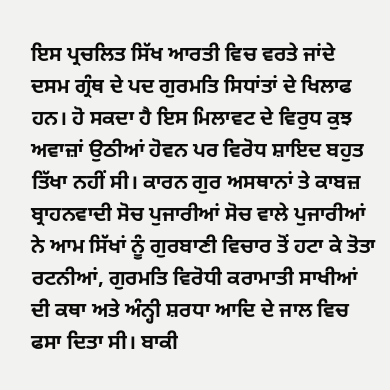ਇਸ ਪ੍ਰਚਲਿਤ ਸਿੱਖ ਆਰਤੀ ਵਿਚ ਵਰਤੇ ਜਾਂਦੇ ਦਸਮ ਗ੍ਰੰਥ ਦੇ ਪਦ ਗੁਰਮਤਿ ਸਿਧਾਂਤਾਂ ਦੇ ਖਿਲਾਫ ਹਨ। ਹੋ ਸਕਦਾ ਹੈ ਇਸ ਮਿਲਾਵਟ ਦੇ ਵਿਰੁਧ ਕੁਝ ਅਵਾਜ਼ਾਂ ਉਠੀਆਂ ਹੋਵਨ ਪਰ ਵਿਰੋਧ ਸ਼ਾਇਦ ਬਹੁਤ ਤਿੱਖਾ ਨਹੀਂ ਸੀ। ਕਾਰਨ ਗੁਰ ਅਸਥਾਨਾਂ ਤੇ ਕਾਬਜ਼ ਬ੍ਰਾਹਨਵਾਦੀ ਸੋਚ ਪੁਜਾਰੀਆਂ ਸੋਚ ਵਾਲੇ ਪੁਜਾਰੀਆਂ ਨੇ ਆਮ ਸਿੱਖਾਂ ਨੂੰ ਗੁਰਬਾਣੀ ਵਿਚਾਰ ਤੋਂ ਹਟਾ ਕੇ ਤੋਤਾ ਰਟਨੀਆਂ, ਗੁਰਮਤਿ ਵਿਰੋਧੀ ਕਰਾਮਾਤੀ ਸਾਖੀਆਂ ਦੀ ਕਥਾ ਅਤੇ ਅੰਨ੍ਹੀ ਸ਼ਰਧਾ ਆਦਿ ਦੇ ਜਾਲ ਵਿਚ ਫਸਾ ਦਿਤਾ ਸੀ। ਬਾਕੀ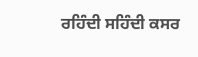ਰਹਿੰਦੀ ਸਹਿੰਦੀ ਕਸਰ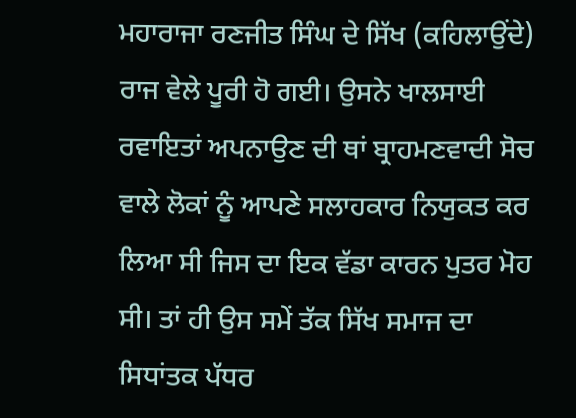ਮਹਾਰਾਜਾ ਰਣਜੀਤ ਸਿੰਘ ਦੇ ਸਿੱਖ (ਕਹਿਲਾਉਂਦੇ) ਰਾਜ ਵੇਲੇ ਪੂਰੀ ਹੋ ਗਈ। ਉਸਨੇ ਖਾਲਸਾਈ ਰਵਾਇਤਾਂ ਅਪਨਾਉਣ ਦੀ ਥਾਂ ਬ੍ਰਾਹਮਣਵਾਦੀ ਸੋਚ ਵਾਲੇ ਲੋਕਾਂ ਨੂੰ ਆਪਣੇ ਸਲਾਹਕਾਰ ਨਿਯੁਕਤ ਕਰ ਲਿਆ ਸੀ ਜਿਸ ਦਾ ਇਕ ਵੱਡਾ ਕਾਰਨ ਪੁਤਰ ਮੋਹ ਸੀ। ਤਾਂ ਹੀ ਉਸ ਸਮੇਂ ਤੱਕ ਸਿੱਖ ਸਮਾਜ ਦਾ ਸਿਧਾਂਤਕ ਪੱਧਰ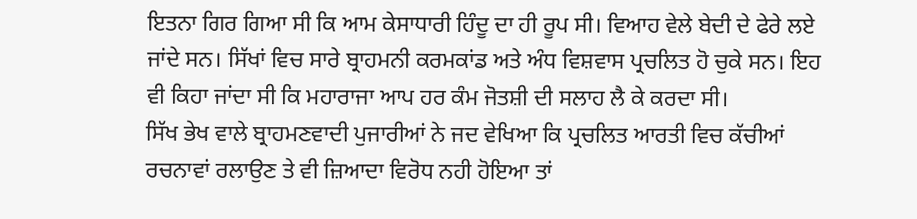ਇਤਨਾ ਗਿਰ ਗਿਆ ਸੀ ਕਿ ਆਮ ਕੇਸਾਧਾਰੀ ਹਿੰਦੂ ਦਾ ਹੀ ਰੂਪ ਸੀ। ਵਿਆਹ ਵੇਲੇ ਬੇਦੀ ਦੇ ਫੇਰੇ ਲਏ ਜਾਂਦੇ ਸਨ। ਸਿੱਖਾਂ ਵਿਚ ਸਾਰੇ ਬ੍ਰਾਹਮਨੀ ਕਰਮਕਾਂਡ ਅਤੇ ਅੰਧ ਵਿਸ਼ਵਾਸ ਪ੍ਰਚਲਿਤ ਹੋ ਚੁਕੇ ਸਨ। ਇਹ ਵੀ ਕਿਹਾ ਜਾਂਦਾ ਸੀ ਕਿ ਮਹਾਰਾਜਾ ਆਪ ਹਰ ਕੰਮ ਜੋਤਸ਼ੀ ਦੀ ਸਲਾਹ ਲੈ ਕੇ ਕਰਦਾ ਸੀ।
ਸਿੱਖ ਭੇਖ ਵਾਲੇ ਬ੍ਰਾਹਮਣਵਾਦੀ ਪੁਜਾਰੀਆਂ ਨੇ ਜਦ ਵੇਖਿਆ ਕਿ ਪ੍ਰਚਲਿਤ ਆਰਤੀ ਵਿਚ ਕੱਚੀਆਂ ਰਚਨਾਵਾਂ ਰਲਾਉਣ ਤੇ ਵੀ ਜ਼ਿਆਦਾ ਵਿਰੋਧ ਨਹੀ ਹੋਇਆ ਤਾਂ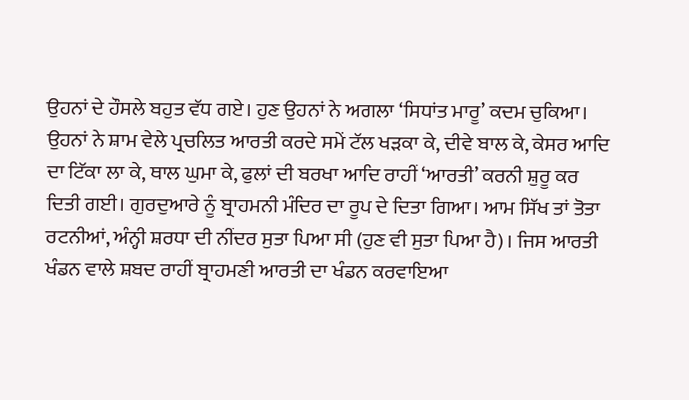ਉਹਨਾਂ ਦੇ ਹੌਸਲੇ ਬਹੁਤ ਵੱਧ ਗਏ। ਹੁਣ ਉਹਨਾਂ ਨੇ ਅਗਲਾ ‘ਸਿਧਾਂਤ ਮਾਰੂ’ ਕਦਮ ਚੁਕਿਆ। ਉਹਨਾਂ ਨੇ ਸ਼ਾਮ ਵੇਲੇ ਪ੍ਰਚਲਿਤ ਆਰਤੀ ਕਰਦੇ ਸਮੇਂ ਟੱਲ ਖੜਕਾ ਕੇ, ਦੀਵੇ ਬਾਲ ਕੇ, ਕੇਸਰ ਆਦਿ ਦਾ ਟਿੱਕਾ ਲਾ ਕੇ, ਥਾਲ ਘੁਮਾ ਕੇ, ਫੁਲਾਂ ਦੀ ਬਰਖਾ ਆਦਿ ਰਾਹੀਂ ‘ਆਰਤੀ’ ਕਰਨੀ ਸ਼ੁਰੂ ਕਰ ਦਿਤੀ ਗਈ। ਗੁਰਦੁਆਰੇ ਨੂੰ ਬ੍ਰਾਹਮਨੀ ਮੰਦਿਰ ਦਾ ਰੂਪ ਦੇ ਦਿਤਾ ਗਿਆ। ਆਮ ਸਿੱਖ ਤਾਂ ਤੋਤਾ ਰਟਨੀਆਂ, ਅੰਨ੍ਹੀ ਸ਼ਰਧਾ ਦੀ ਨੀਂਦਰ ਸੁਤਾ ਪਿਆ ਸੀ (ਹੁਣ ਵੀ ਸੁਤਾ ਪਿਆ ਹੈ)। ਜਿਸ ਆਰਤੀ ਖੰਡਨ ਵਾਲੇ ਸ਼ਬਦ ਰਾਹੀਂ ਬ੍ਰਾਹਮਣੀ ਆਰਤੀ ਦਾ ਖੰਡਨ ਕਰਵਾਇਆ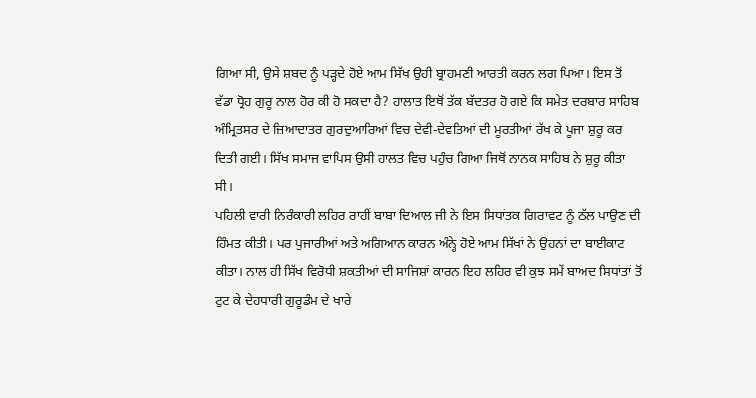ਗਿਆ ਸੀ, ਉਸੇ ਸ਼ਬਦ ਨੂੰ ਪੜ੍ਹਦੇ ਹੋਏ ਆਮ ਸਿੱਖ ਉਹੀ ਬ੍ਰਾਹਮਣੀ ਆਰਤੀ ਕਰਨ ਲਗ ਪਿਆ। ਇਸ ਤੋਂ ਵੱਡਾ ਧ੍ਰੋਹ ਗੁਰੂ ਨਾਲ ਹੋਰ ਕੀ ਹੋ ਸਕਦਾ ਹੈ? ਹਾਲਾਤ ਇਥੋਂ ਤੱਕ ਬੱਦਤਰ ਹੋ ਗਏ ਕਿ ਸਮੇਤ ਦਰਬਾਰ ਸਾਹਿਬ ਅੰਮ੍ਰਿਤਸਰ ਦੇ ਜ਼ਿਆਦਾਤਰ ਗੁਰਦੁਆਰਿਆਂ ਵਿਚ ਦੇਵੀ-ਦੇਵਤਿਆਂ ਦੀ ਮੂਰਤੀਆਂ ਰੱਖ ਕੇ ਪੂਜਾ ਸ਼ੁਰੂ ਕਰ ਦਿਤੀ ਗਈ। ਸਿੱਖ ਸਮਾਜ ਵਾਪਿਸ ਉਸੀ ਹਾਲਤ ਵਿਚ ਪਹੁੰਚ ਗਿਆ ਜਿਥੋਂ ਨਾਨਕ ਸਾਹਿਬ ਨੇ ਸ਼ੁਰੂ ਕੀਤਾ ਸੀ।
ਪਹਿਲੀ ਵਾਰੀ ਨਿਰੰਕਾਰੀ ਲਹਿਰ ਰਾਹੀਂ ਬਾਬਾ ਦਿਆਲ ਜੀ ਨੇ ਇਸ ਸਿਧਾਂਤਕ ਗਿਰਾਵਟ ਨੂੰ ਠੱਲ ਪਾਉਣ ਦੀ ਹਿੰਮਤ ਕੀਤੀ। ਪਰ ਪੁਜਾਰੀਆਂ ਅਤੇ ਅਗਿਆਨ ਕਾਰਨ ਅੰਨ੍ਹੇ ਹੋਏ ਆਮ ਸਿੱਖਾਂ ਨੇ ਉਹਨਾਂ ਦਾ ਬਾਈਕਾਟ ਕੀਤਾ। ਨਾਲ ਹੀ ਸਿੱਖ ਵਿਰੋਧੀ ਸ਼ਕਤੀਆਂ ਦੀ ਸਾਜਿਸ਼ਾਂ ਕਾਰਨ ਇਹ ਲਹਿਰ ਵੀ ਕੁਝ ਸਮੇਂ ਬਾਅਦ ਸਿਧਾਂਤਾਂ ਤੋਂ ਟੁਟ ਕੇ ਦੇਹਧਾਰੀ ਗੁਰੂਡੰਮ ਦੇ ਖਾਰੇ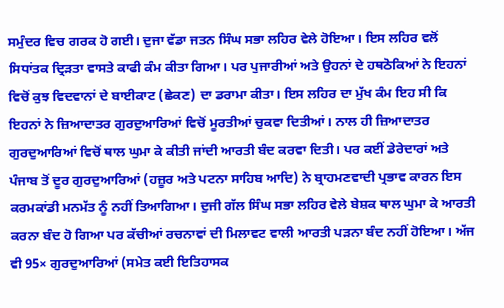ਸਮੁੰਦਰ ਵਿਚ ਗਰਕ ਹੋ ਗਈ। ਦੁਜਾ ਵੱਡਾ ਜਤਨ ਸਿੰਘ ਸਭਾ ਲਹਿਰ ਵੇਲੇ ਹੋਇਆ। ਇਸ ਲਹਿਰ ਵਲੋਂ ਸਿਧਾਂਤਕ ਦ੍ਰਿੜਤਾ ਵਾਸਤੇ ਕਾਫੀ ਕੰਮ ਕੀਤਾ ਗਿਆ। ਪਰ ਪੁਜਾਰੀਆਂ ਅਤੇ ਉਹਨਾਂ ਦੇ ਹਥਠੋਕਿਆਂ ਨੇ ਇਹਨਾਂ ਵਿਚੋਂ ਕੁਝ ਵਿਦਵਾਨਾਂ ਦੇ ਬਾਈਕਾਟ (ਛੇਕਣ) ਦਾ ਡਰਾਮਾ ਕੀਤਾ। ਇਸ ਲਹਿਰ ਦਾ ਮੁੱਖ ਕੰਮ ਇਹ ਸੀ ਕਿ ਇਹਨਾਂ ਨੇ ਜ਼ਿਆਦਾਤਰ ਗੁਰਦੁਆਰਿਆਂ ਵਿਚੋਂ ਮੂਰਤੀਆਂ ਚੁਕਵਾ ਦਿਤੀਆਂ। ਨਾਲ ਹੀ ਜ਼ਿਆਦਾਤਰ ਗੁਰਦੁਆਰਿਆਂ ਵਿਚੋਂ ਥਾਲ ਘੁਮਾ ਕੇ ਕੀਤੀ ਜਾਂਦੀ ਆਰਤੀ ਬੰਦ ਕਰਵਾ ਦਿਤੀ। ਪਰ ਕਈਂ ਡੇਰੇਦਾਰਾਂ ਅਤੇ ਪੰਜਾਬ ਤੋਂ ਦੂਰ ਗੁਰਦੁਆਰਿਆਂ (ਹਜ਼ੂਰ ਅਤੇ ਪਟਨਾ ਸਾਹਿਬ ਆਦਿ) ਨੇ ਬ੍ਰਾਹਮਣਵਾਦੀ ਪ੍ਰਭਾਵ ਕਾਰਨ ਇਸ ਕਰਮਕਾਂਡੀ ਮਨਮੱਤ ਨੂੰ ਨਹੀਂ ਤਿਆਗਿਆ। ਦੁਜੀ ਗੱਲ ਸਿੰਘ ਸਭਾ ਲਹਿਰ ਵੇਲੇ ਬੇਸ਼ਕ ਥਾਲ ਘੁਮਾ ਕੇ ਆਰਤੀ ਕਰਨਾ ਬੰਦ ਹੋ ਗਿਆ ਪਰ ਕੱਚੀਆਂ ਰਚਨਾਵਾਂ ਦੀ ਮਿਲਾਵਟ ਵਾਲੀ ਆਰਤੀ ਪੜਨਾ ਬੰਦ ਨਹੀਂ ਹੋਇਆ। ਅੱਜ ਵੀ 95× ਗੁਰਦੁਆਰਿਆਂ (ਸਮੇਤ ਕਈ ਇਤਿਹਾਸਕ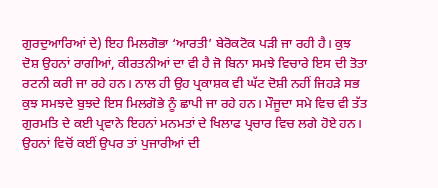ਗੁਰਦੁਆਰਿਆਂ ਦੇ) ਇਹ ਮਿਲਗੋਭਾ ‘ਆਰਤੀ’ ਬੇਰੋਕਟੋਕ ਪੜੀ ਜਾ ਰਹੀ ਹੈ। ਕੁਝ ਦੋਸ਼ ਉਹਨਾਂ ਰਾਗੀਆਂ, ਕੀਰਤਨੀਆਂ ਦਾ ਵੀ ਹੈ ਜੋ ਬਿਨਾ ਸਮਝੇ ਵਿਚਾਰੇ ਇਸ ਦੀ ਤੋਤਾ ਰਟਨੀ ਕਰੀ ਜਾ ਰਹੇ ਹਨ। ਨਾਲ ਹੀ ਉਹ ਪ੍ਰਕਾਸ਼ਕ ਵੀ ਘੱਟ ਦੋਸ਼ੀ ਨਹੀਂ ਜਿਹੜੇ ਸਭ ਕੁਝ ਸਮਝਦੇ ਬੁਝਦੇ ਇਸ ਮਿਲਗੋਭੇ ਨੂੰ ਛਾਪੀ ਜਾ ਰਹੇ ਹਨ। ਮੌਜੂਦਾ ਸਮੇ ਵਿਚ ਵੀ ਤੱਤ ਗੁਰਮਤਿ ਦੇ ਕਈ ਪ੍ਰਵਾਨੇ ਇਹਨਾਂ ਮਨਮਤਾਂ ਦੇ ਖਿਲਾਫ ਪ੍ਰਚਾਰ ਵਿਚ ਲਗੇ ਹੋਏ ਹਨ। ਉਹਨਾਂ ਵਿਚੋਂ ਕਈਂ ਉਪਰ ਤਾਂ ਪੁਜਾਰੀਆਂ ਦੀ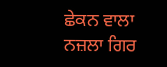ਛੇਕਨ ਵਾਲਾ ਨਜ਼ਲਾ ਗਿਰ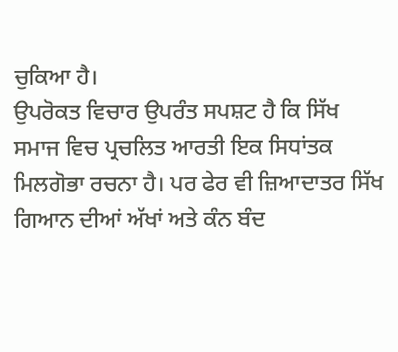ਚੁਕਿਆ ਹੈ।
ਉਪਰੋਕਤ ਵਿਚਾਰ ਉਪਰੰਤ ਸਪਸ਼ਟ ਹੈ ਕਿ ਸਿੱਖ ਸਮਾਜ ਵਿਚ ਪ੍ਰਚਲਿਤ ਆਰਤੀ ਇਕ ਸਿਧਾਂਤਕ ਮਿਲਗੋਭਾ ਰਚਨਾ ਹੈ। ਪਰ ਫੇਰ ਵੀ ਜ਼ਿਆਦਾਤਰ ਸਿੱਖ ਗਿਆਨ ਦੀਆਂ ਅੱਖਾਂ ਅਤੇ ਕੰਨ ਬੰਦ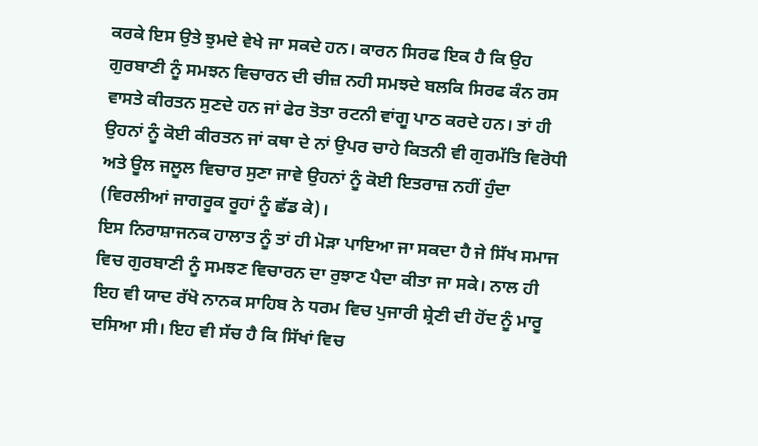ਕਰਕੇ ਇਸ ਉਤੇ ਝੁਮਦੇ ਵੇਖੇ ਜਾ ਸਕਦੇ ਹਨ। ਕਾਰਨ ਸਿਰਫ ਇਕ ਹੈ ਕਿ ਉਹ ਗੁਰਬਾਣੀ ਨੂੰ ਸਮਝਨ ਵਿਚਾਰਨ ਦੀ ਚੀਜ਼ ਨਹੀ ਸਮਝਦੇ ਬਲਕਿ ਸਿਰਫ ਕੰਨ ਰਸ ਵਾਸਤੇ ਕੀਰਤਨ ਸੁਣਦੇ ਹਨ ਜਾਂ ਫੇਰ ਤੋਤਾ ਰਟਨੀ ਵਾਂਗੂ ਪਾਠ ਕਰਦੇ ਹਨ। ਤਾਂ ਹੀ ਉਹਨਾਂ ਨੂੰ ਕੋਈ ਕੀਰਤਨ ਜਾਂ ਕਥਾ ਦੇ ਨਾਂ ਉਪਰ ਚਾਹੇ ਕਿਤਨੀ ਵੀ ਗੁਰਮੱਤਿ ਵਿਰੋਧੀ ਅਤੇ ਊਲ ਜਲੂਲ ਵਿਚਾਰ ਸੁਣਾ ਜਾਵੇ ਉਹਨਾਂ ਨੂੰ ਕੋਈ ਇਤਰਾਜ਼ ਨਹੀਂ ਹੁੰਦਾ (ਵਿਰਲੀਆਂ ਜਾਗਰੂਕ ਰੂਹਾਂ ਨੂੰ ਛੱਡ ਕੇ)।
ਇਸ ਨਿਰਾਸ਼ਾਜਨਕ ਹਾਲਾਤ ਨੂੰ ਤਾਂ ਹੀ ਮੋੜਾ ਪਾਇਆ ਜਾ ਸਕਦਾ ਹੈ ਜੇ ਸਿੱਖ ਸਮਾਜ ਵਿਚ ਗੁਰਬਾਣੀ ਨੂੰ ਸਮਝਣ ਵਿਚਾਰਨ ਦਾ ਰੁਝਾਣ ਪੈਦਾ ਕੀਤਾ ਜਾ ਸਕੇ। ਨਾਲ ਹੀ ਇਹ ਵੀ ਯਾਦ ਰੱਖੋ ਨਾਨਕ ਸਾਹਿਬ ਨੇ ਧਰਮ ਵਿਚ ਪੁਜਾਰੀ ਸ਼੍ਰੇਣੀ ਦੀ ਹੋਂਦ ਨੂੰ ਮਾਰੂ ਦਸਿਆ ਸੀ। ਇਹ ਵੀ ਸੱਚ ਹੈ ਕਿ ਸਿੱਖਾਂ ਵਿਚ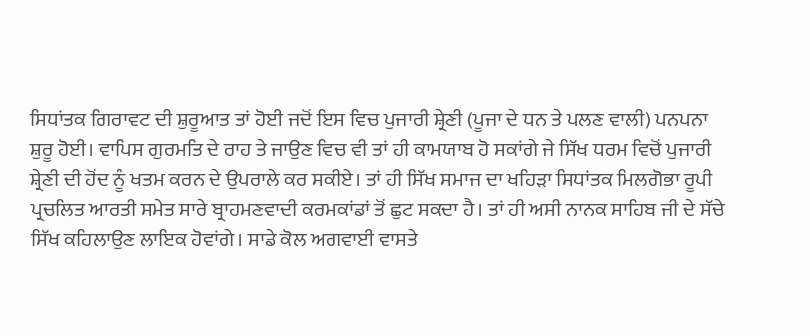ਸਿਧਾਂਤਕ ਗਿਰਾਵਟ ਦੀ ਸ਼ੁਰੂਆਤ ਤਾਂ ਹੋਈ ਜਦੋਂ ਇਸ ਵਿਚ ਪੁਜਾਰੀ ਸ਼੍ਰੇਣੀ (ਪੂਜਾ ਦੇ ਧਨ ਤੇ ਪਲਣ ਵਾਲੀ) ਪਨਪਨਾ ਸ਼ੁਰੂ ਹੋਈ। ਵਾਪਿਸ ਗੁਰਮਤਿ ਦੇ ਰਾਹ ਤੇ ਜਾਉਣ ਵਿਚ ਵੀ ਤਾਂ ਹੀ ਕਾਮਯਾਬ ਹੋ ਸਕਾਂਗੇ ਜੇ ਸਿੱਖ ਧਰਮ ਵਿਚੋਂ ਪੁਜਾਰੀ ਸ਼੍ਰੇਣੀ ਦੀ ਹੋਂਦ ਨੂੰ ਖਤਮ ਕਰਨ ਦੇ ਉਪਰਾਲੇ ਕਰ ਸਕੀਏ। ਤਾਂ ਹੀ ਸਿੱਖ ਸਮਾਜ ਦਾ ਖਹਿੜਾ ਸਿਧਾਂਤਕ ਮਿਲਗੋਭਾ ਰੂਪੀ ਪ੍ਰਚਲਿਤ ਆਰਤੀ ਸਮੇਤ ਸਾਰੇ ਬ੍ਰਾਹਮਣਵਾਦੀ ਕਰਮਕਾਂਡਾਂ ਤੋਂ ਛੁਟ ਸਕਦਾ ਹੈ। ਤਾਂ ਹੀ ਅਸੀ ਨਾਨਕ ਸਾਹਿਬ ਜੀ ਦੇ ਸੱਚੇ ਸਿੱਖ ਕਹਿਲਾਉਣ ਲਾਇਕ ਹੋਵਾਂਗੇ। ਸਾਡੇ ਕੋਲ ਅਗਵਾਈ ਵਾਸਤੇ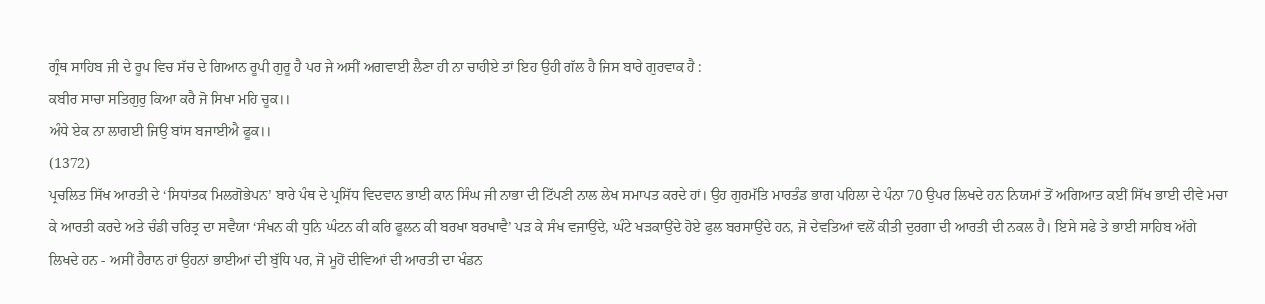ਗ੍ਰੰਥ ਸਾਹਿਬ ਜੀ ਦੇ ਰੂਪ ਵਿਚ ਸੱਚ ਦੇ ਗਿਆਨ ਰੂਪੀ ਗੁਰੂ ਹੈ ਪਰ ਜੇ ਅਸੀਂ ਅਗਵਾਈ ਲੈਣਾ ਹੀ ਨਾ ਚਾਹੀਏ ਤਾਂ ਇਹ ਉਹੀ ਗੱਲ ਹੈ ਜਿਸ ਬਾਰੇ ਗੁਰਵਾਕ ਹੈ :
ਕਬੀਰ ਸਾਚਾ ਸਤਿਗੁਰੁ ਕਿਆ ਕਰੈ ਜੋ ਸਿਖਾ ਮਹਿ ਚੂਕ।।
ਅੰਧੇ ਏਕ ਨਾ ਲਾਗਈ ਜਿਉ ਬਾਂਸ ਬਜਾਈਐ ਫੂਕ।।
(1372)
ਪ੍ਰਚਲਿਤ ਸਿੱਖ ਆਰਤੀ ਦੇ ‘ਸਿਧਾਂਤਕ ਮਿਲਗੋਭੇਪਨ’ ਬਾਰੇ ਪੰਥ ਦੇ ਪ੍ਰਸਿੱਧ ਵਿਦਵਾਨ ਭਾਈ ਕਾਨ ਸਿੰਘ ਜੀ ਨਾਭਾ ਦੀ ਟਿੱਪਣੀ ਨਾਲ ਲੇਖ ਸਮਾਪਤ ਕਰਦੇ ਹਾਂ। ਉਹ ਗੁਰਮੱਤਿ ਮਾਰਤੰਡ ਭਾਗ ਪਹਿਲਾ ਦੇ ਪੰਨਾ 70 ਉਪਰ ਲਿਖਦੇ ਹਨ ਨਿਯਮਾਂ ਤੋਂ ਅਗਿਆਤ ਕਈਂ ਸਿੱਖ ਭਾਈ ਦੀਵੇ ਮਚਾ ਕੇ ਆਰਤੀ ਕਰਦੇ ਅਤੇ ਚੰਡੀ ਚਰਿਤ੍ਰ ਦਾ ਸਵੈਯਾ ‘ਸੰਖਨ ਕੀ ਧੁਨਿ ਘੰਟਨ ਕੀ ਕਰਿ ਫੂਲਨ ਕੀ ਬਰਖਾ ਬਰਖਾਵੈ’ ਪੜ ਕੇ ਸੰਖ ਵਜਾਉਂਦੇ, ਘੰਟੇ ਖੜਕਾਉਂਦੇ ਹੋਏ ਫੁਲ ਬਰਸਾਉਂਦੇ ਹਨ, ਜੋ ਦੇਵਤਿਆਂ ਵਲੋਂ ਕੀਤੀ ਦੁਰਗਾ ਦੀ ਆਰਤੀ ਦੀ ਨਕਲ ਹੈ। ਇਸੇ ਸਫੇ ਤੇ ਭਾਈ ਸਾਹਿਬ ਅੱਗੇ ਲਿਖਦੇ ਹਨ - ਅਸੀਂ ਹੈਰਾਨ ਹਾਂ ਉਹਨਾਂ ਭਾਈਆਂ ਦੀ ਬੁੱਧਿ ਪਰ, ਜੋ ਮੂਹੋਂ ਦੀਵਿਆਂ ਦੀ ਆਰਤੀ ਦਾ ਖੰਡਨ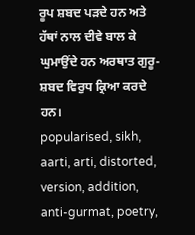ਰੂਪ ਸ਼ਬਦ ਪੜਦੇ ਹਨ ਅਤੇ ਹੱਥਾਂ ਨਾਲ ਦੀਵੇ ਬਾਲ ਕੇ ਘੁਮਾਉਂਦੇ ਹਨ ਅਰਥਾਤ ਗੁਰੂ-ਸ਼ਬਦ ਵਿਰੁਧ ਕ੍ਰਿਆ ਕਰਦੇ ਹਨ।
popularised, sikh, aarti, arti, distorted, version, addition, anti-gurmat, poetry,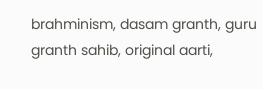brahminism, dasam granth, guru granth sahib, original aarti,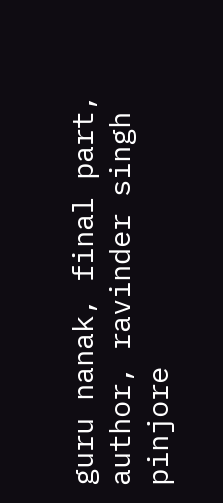guru nanak, final part, author, ravinder singh pinjore